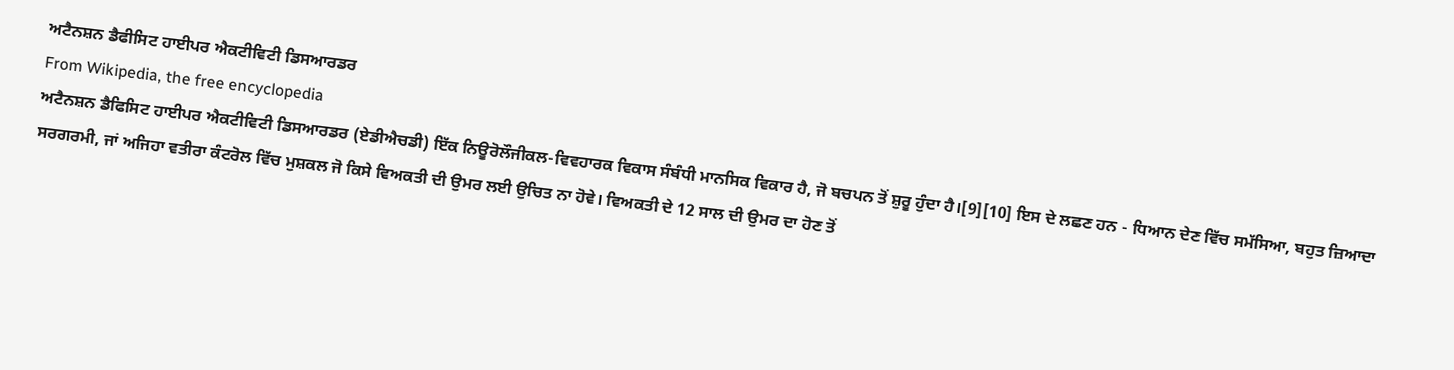ਅਟੈਨਸ਼ਨ ਡੈਫੀਸਿਟ ਹਾਈਪਰ ਐਕਟੀਵਿਟੀ ਡਿਸਆਰਡਰ
From Wikipedia, the free encyclopedia
ਅਟੈਨਸ਼ਨ ਡੈਫਿਸਿਟ ਹਾਈਪਰ ਐਕਟੀਵਿਟੀ ਡਿਸਆਰਡਰ (ਏਡੀਐਚਡੀ) ਇੱਕ ਨਿਊਰੋਲੌਜੀਕਲ-ਵਿਵਹਾਰਕ ਵਿਕਾਸ ਸੰਬੰਧੀ ਮਾਨਸਿਕ ਵਿਕਾਰ ਹੈ, ਜੋ ਬਚਪਨ ਤੋਂ ਸ਼ੁਰੂ ਹੁੰਦਾ ਹੈ।[9][10] ਇਸ ਦੇ ਲਛਣ ਹਨ - ਧਿਆਨ ਦੇਣ ਵਿੱਚ ਸਮੱਸਿਆ, ਬਹੁਤ ਜ਼ਿਆਦਾ ਸਰਗਰਮੀ, ਜਾਂ ਅਜਿਹਾ ਵਤੀਰਾ ਕੰਟਰੋਲ ਵਿੱਚ ਮੁਸ਼ਕਲ ਜੋ ਕਿਸੇ ਵਿਅਕਤੀ ਦੀ ਉਮਰ ਲਈ ਉਚਿਤ ਨਾ ਹੋਵੇ। ਵਿਅਕਤੀ ਦੇ 12 ਸਾਲ ਦੀ ਉਮਰ ਦਾ ਹੋਣ ਤੋਂ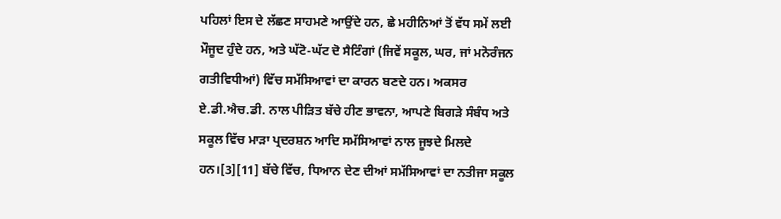ਪਹਿਲਾਂ ਇਸ ਦੇ ਲੱਛਣ ਸਾਹਮਣੇ ਆਉਂਦੇ ਹਨ, ਛੇ ਮਹੀਨਿਆਂ ਤੋਂ ਵੱਧ ਸਮੇਂ ਲਈ ਮੌਜੂਦ ਹੁੰਦੇ ਹਨ, ਅਤੇ ਘੱਟੋ-ਘੱਟ ਦੋ ਸੈਟਿੰਗਾਂ (ਜਿਵੇਂ ਸਕੂਲ, ਘਰ, ਜਾਂ ਮਨੋਰੰਜਨ ਗਤੀਵਿਧੀਆਂ) ਵਿੱਚ ਸਮੱਸਿਆਵਾਂ ਦਾ ਕਾਰਨ ਬਣਦੇ ਹਨ। ਅਕਸਰ ਏ.ਡੀ.ਐਚ.ਡੀ. ਨਾਲ ਪੀੜਿਤ ਬੱਚੇ ਹੀਣ ਭਾਵਨਾ, ਆਪਣੇ ਬਿਗੜੇ ਸੰਬੰਧ ਅਤੇ ਸਕੂਲ ਵਿੱਚ ਮਾੜਾ ਪ੍ਰਦਰਸ਼ਨ ਆਦਿ ਸਮੱਸਿਆਵਾਂ ਨਾਲ ਜੂਝਦੇ ਮਿਲਦੇ ਹਨ।[3][11] ਬੱਚੇ ਵਿੱਚ, ਧਿਆਨ ਦੇਣ ਦੀਆਂ ਸਮੱਸਿਆਵਾਂ ਦਾ ਨਤੀਜਾ ਸਕੂਲ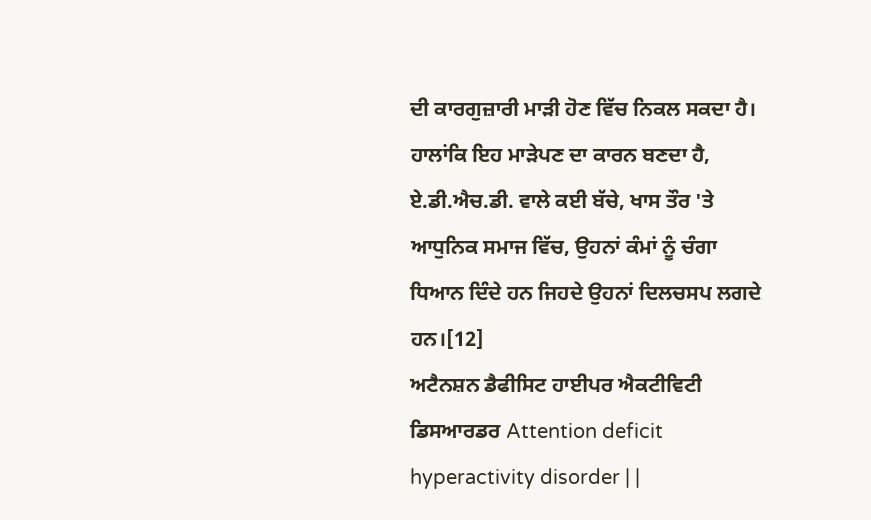ਦੀ ਕਾਰਗੁਜ਼ਾਰੀ ਮਾੜੀ ਹੋਣ ਵਿੱਚ ਨਿਕਲ ਸਕਦਾ ਹੈ। ਹਾਲਾਂਕਿ ਇਹ ਮਾੜੇਪਣ ਦਾ ਕਾਰਨ ਬਣਦਾ ਹੈ, ਏ.ਡੀ.ਐਚ.ਡੀ. ਵਾਲੇ ਕਈ ਬੱਚੇ, ਖਾਸ ਤੌਰ 'ਤੇ ਆਧੁਨਿਕ ਸਮਾਜ ਵਿੱਚ, ਉਹਨਾਂ ਕੰਮਾਂ ਨੂੰ ਚੰਗਾ ਧਿਆਨ ਦਿੰਦੇ ਹਨ ਜਿਹਦੇ ਉਹਨਾਂ ਦਿਲਚਸਪ ਲਗਦੇ ਹਨ।[12]
ਅਟੈਨਸ਼ਨ ਡੈਫੀਸਿਟ ਹਾਈਪਰ ਐਕਟੀਵਿਟੀ ਡਿਸਆਰਡਰ Attention deficit hyperactivity disorder | |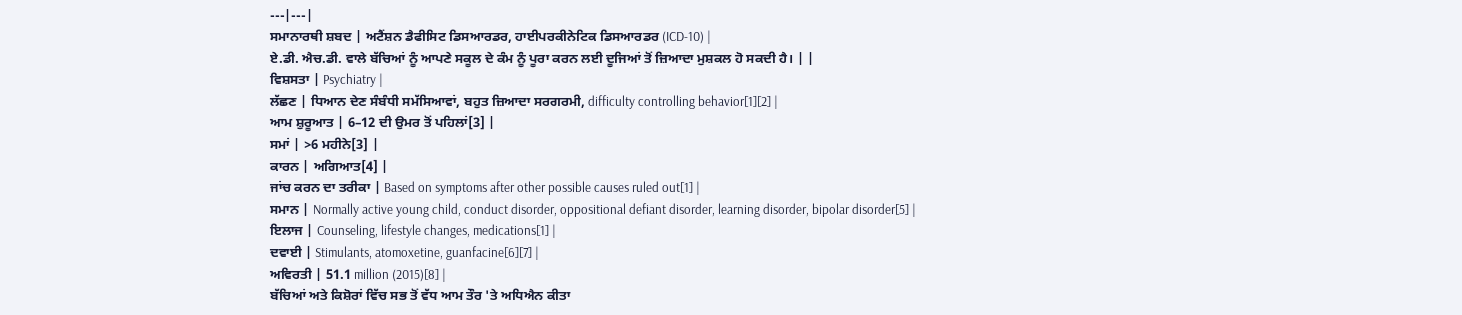---|---|
ਸਮਾਨਾਰਥੀ ਸ਼ਬਦ | ਅਟੈਂਸ਼ਨ ਡੈਫੀਸਿਟ ਡਿਸਆਰਡਰ, ਹਾਈਪਰਕੀਨੇਟਿਕ ਡਿਸਆਰਡਰ (ICD-10) |
ਏ.ਡੀ. ਐਚ.ਡੀ. ਵਾਲੇ ਬੱਚਿਆਂ ਨੂੰ ਆਪਣੇ ਸਕੂਲ ਦੇ ਕੰਮ ਨੂੰ ਪੂਰਾ ਕਰਨ ਲਈ ਦੂਜਿਆਂ ਤੋਂ ਜ਼ਿਆਦਾ ਮੁਸ਼ਕਲ ਹੋ ਸਕਦੀ ਹੈ। | |
ਵਿਸ਼ਸਤਾ | Psychiatry |
ਲੱਛਣ | ਧਿਆਨ ਦੇਣ ਸੰਬੰਧੀ ਸਮੱਸਿਆਵਾਂ, ਬਹੁਤ ਜ਼ਿਆਦਾ ਸਰਗਰਮੀ, difficulty controlling behavior[1][2] |
ਆਮ ਸ਼ੁਰੂਆਤ | 6–12 ਦੀ ਉਮਰ ਤੋਂ ਪਹਿਲਾਂ[3] |
ਸਮਾਂ | >6 ਮਹੀਨੇ[3] |
ਕਾਰਨ | ਅਗਿਆਤ[4] |
ਜਾਂਚ ਕਰਨ ਦਾ ਤਰੀਕਾ | Based on symptoms after other possible causes ruled out[1] |
ਸਮਾਨ | Normally active young child, conduct disorder, oppositional defiant disorder, learning disorder, bipolar disorder[5] |
ਇਲਾਜ | Counseling, lifestyle changes, medications[1] |
ਦਵਾਈ | Stimulants, atomoxetine, guanfacine[6][7] |
ਅਵਿਰਤੀ | 51.1 million (2015)[8] |
ਬੱਚਿਆਂ ਅਤੇ ਕਿਸ਼ੋਰਾਂ ਵਿੱਚ ਸਭ ਤੋਂ ਵੱਧ ਆਮ ਤੌਰ 'ਤੇ ਅਧਿਐਨ ਕੀਤਾ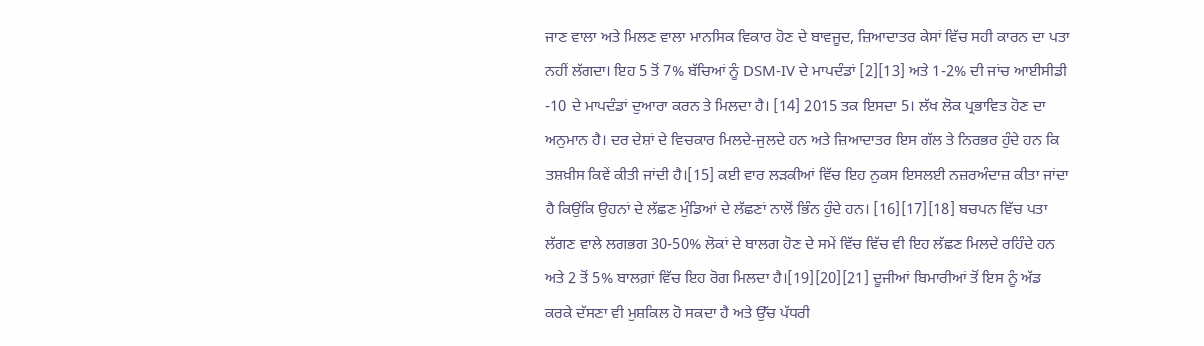ਜਾਣ ਵਾਲਾ ਅਤੇ ਮਿਲਣ ਵਾਲਾ ਮਾਨਸਿਕ ਵਿਕਾਰ ਹੋਣ ਦੇ ਬਾਵਜੂਦ, ਜ਼ਿਆਦਾਤਰ ਕੇਸਾਂ ਵਿੱਚ ਸਹੀ ਕਾਰਨ ਦਾ ਪਤਾ ਨਹੀਂ ਲੱਗਦਾ। ਇਹ 5 ਤੋਂ 7% ਬੱਚਿਆਂ ਨੂੰ DSM-IV ਦੇ ਮਾਪਦੰਡਾਂ [2][13] ਅਤੇ 1-2% ਦੀ ਜਾਂਚ ਆਈਸੀਡੀ -10 ਦੇ ਮਾਪਦੰਡਾਂ ਦੁਆਰਾ ਕਰਨ ਤੇ ਮਿਲਦਾ ਹੈ। [14] 2015 ਤਕ ਇਸਦਾ 5। ਲੱਖ ਲੋਕ ਪ੍ਰਭਾਵਿਤ ਹੋਣ ਦਾ ਅਨੁਮਾਨ ਹੈ। ਦਰ ਦੇਸ਼ਾਂ ਦੇ ਵਿਚਕਾਰ ਮਿਲਦੇ-ਜੁਲਦੇ ਹਨ ਅਤੇ ਜ਼ਿਆਦਾਤਰ ਇਸ ਗੱਲ ਤੇ ਨਿਰਭਰ ਹੁੰਦੇ ਹਨ ਕਿ ਤਸ਼ਖ਼ੀਸ ਕਿਵੇਂ ਕੀਤੀ ਜਾਂਦੀ ਹੈ।[15] ਕਈ ਵਾਰ ਲੜਕੀਆਂ ਵਿੱਚ ਇਹ ਨੁਕਸ ਇਸਲਈ ਨਜ਼ਰਅੰਦਾਜ਼ ਕੀਤਾ ਜਾਂਦਾ ਹੈ ਕਿਉਂਕਿ ਉਹਨਾਂ ਦੇ ਲੱਛਣ ਮੁੰਡਿਆਂ ਦੇ ਲੱਛਣਾਂ ਨਾਲੋਂ ਭਿੰਨ ਹੁੰਦੇ ਹਨ। [16][17][18] ਬਚਪਨ ਵਿੱਚ ਪਤਾ ਲੱਗਣ ਵਾਲੇ ਲਗਭਗ 30-50% ਲੋਕਾਂ ਦੇ ਬਾਲਗ ਹੋਣ ਦੇ ਸਮੇਂ ਵਿੱਚ ਵਿੱਚ ਵੀ ਇਹ ਲੱਛਣ ਮਿਲਦੇ ਰਹਿੰਦੇ ਹਨ ਅਤੇ 2 ਤੋਂ 5% ਬਾਲਗ਼ਾਂ ਵਿੱਚ ਇਹ ਰੋਗ ਮਿਲਦਾ ਹੈ।[19][20][21] ਦੂਜੀਆਂ ਬਿਮਾਰੀਆਂ ਤੋਂ ਇਸ ਨੂੰ ਅੱਡ ਕਰਕੇ ਦੱਸਣਾ ਵੀ ਮੁਸ਼ਕਿਲ ਹੋ ਸਕਦਾ ਹੈ ਅਤੇ ਉੱਚ ਪੱਧਰੀ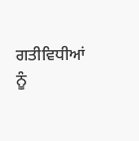ਗਤੀਵਿਧੀਆਂ ਨੂੰ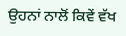ਉਹਨਾਂ ਨਾਲੋਂ ਕਿਵੇਂ ਵੱਖ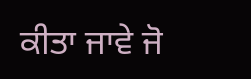ਕੀਤਾ ਜਾਵੇ ਜੋ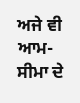ਅਜੇ ਵੀ ਆਮ-ਸੀਮਾ ਦੇ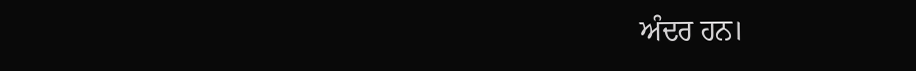ਅੰਦਰ ਹਨ।